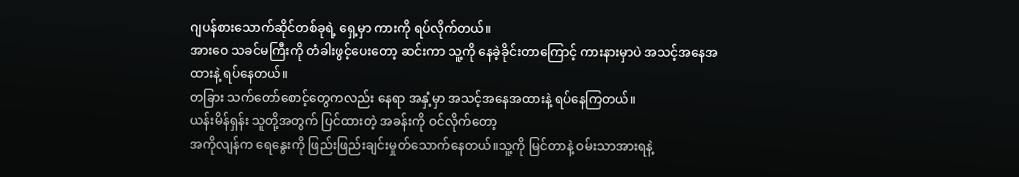ဂျပန်စားသောက်ဆိုင်တစ်ခုရဲ့ ရှေ့မှာ ကားကို ရပ်လိုက်တယ်။
အားဝေ သခင်မကြီးကို တံခါးဖွင့်ပေးတော့ ဆင်းကာ သူ့ကို နေခဲ့ခိုင်းတာကြောင့် ကားနားမှာပဲ အသင့်အနေအထားနဲ့ ရပ်နေတယ်။
တခြား သက်တော်စောင့်တွေကလည်း နေရာ အနှံ့မှာ အသင့်အနေအထားနဲ့ ရပ်နေကြတယ်။
ယန်းမိန်ရှန်း သူတို့အတွက် ပြင်ထားတဲ့ အခန်းကို ဝင်လိုက်တော့
အကိုလျန်က ရေနွေးကို ဖြည်းဖြည်းချင်းမှုတ်သောက်နေတယ်။သူ့ကို မြင်တာနဲ့ ဝမ်းသာအားရနဲ့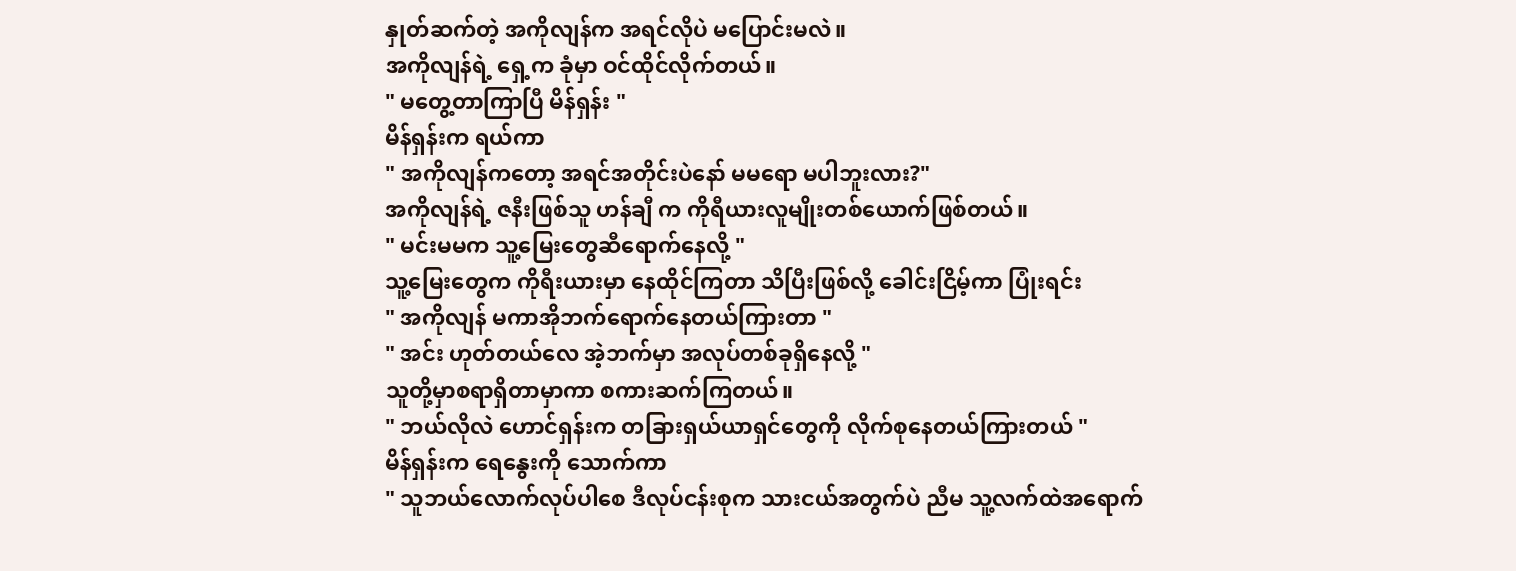နှုတ်ဆက်တဲ့ အကိုလျန်က အရင်လိုပဲ မပြောင်းမလဲ။
အကိုလျန်ရဲ့ ရှေ့က ခုံမှာ ဝင်ထိုင်လိုက်တယ်။
" မတွေ့တာကြာပြီ မိန်ရှန်း "
မိန်ရှန်းက ရယ်ကာ
" အကိုလျန်ကတော့ အရင်အတိုင်းပဲနော် မမရော မပါဘူးလား?"
အကိုလျန်ရဲ့ ဇနီးဖြစ်သူ ဟန်ချီ က ကိုရီယားလူမျိုးတစ်ယောက်ဖြစ်တယ်။
" မင်းမမက သူ့မြေးတွေဆီရောက်နေလို့ "
သူ့မြေးတွေက ကိုရီးယားမှာ နေထိုင်ကြတာ သိပြီးဖြစ်လို့ ခေါင်းငြိမ့်ကာ ပြုံးရင်း
" အကိုလျန် မကာအိုဘက်ရောက်နေတယ်ကြားတာ "
" အင်း ဟုတ်တယ်လေ အဲ့ဘက်မှာ အလုပ်တစ်ခုရှိနေလို့ "
သူတို့မှာစရာရှိတာမှာကာ စကားဆက်ကြတယ်။
" ဘယ်လိုလဲ ဟောင်ရှန်းက တခြားရှယ်ယာရှင်တွေကို လိုက်စုနေတယ်ကြားတယ် "
မိန်ရှန်းက ရေနွေးကို သောက်ကာ
" သူဘယ်လောက်လုပ်ပါစေ ဒီလုပ်ငန်းစုက သားငယ်အတွက်ပဲ ညီမ သူ့လက်ထဲအရောက်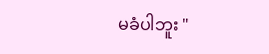မခံပါဘူး "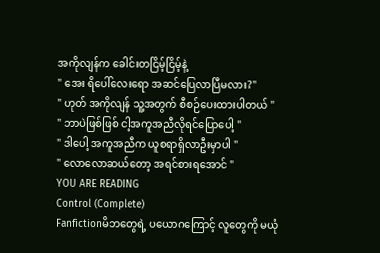အကိုလျန်က ခေါင်းတငြိမ့်ငြိမ့်နဲ့
" အေး ရိပေါ်လေးရော အဆင်ပြေလာပြီမလား?"
" ဟုတ် အကိုလျန် သူ့အတွက် စီစဉ်ပေးထားပါတယ် "
" ဘာပဲဖြစ်ဖြစ် ငါ့အကူအညီလိုရင်ပြောပေါ့ "
" ဒါပေါ့ အကူအညီက ယူစရာရှိလာဦးမှာပါ "
" လောလောဆယ်တော့ အရင်စားရအောင် "
YOU ARE READING
Control (Complete)
Fanfictionမိဘတွေရဲ့ ပယောဂကြောင့် လူတွေကို မယုံ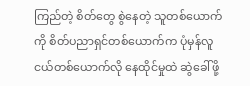ကြည်တဲ့ စိတ်တွေ စွဲနေတဲ့ သူတစ်ယောက်ကို စိတ်ပညာရှင်တစ်ယောက်က ပုံမှန်လူငယ်တစ်ယောက်လို နေထိုင်မှုထဲ ဆွဲခေါ်ဖို့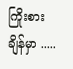ကြိုးစားချိန်မှာ .....